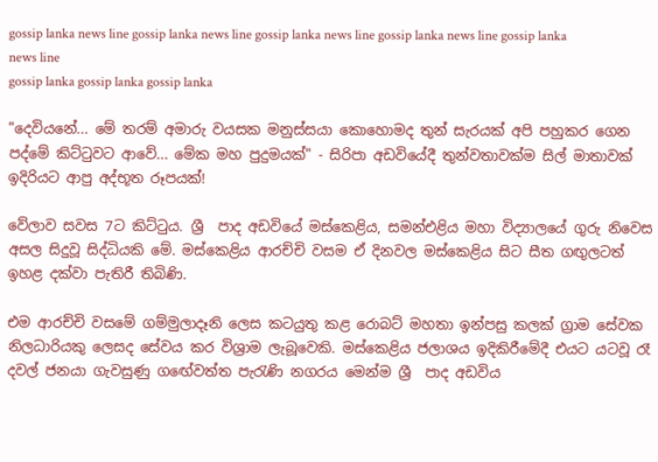gossip lanka news line gossip lanka news line gossip lanka news line gossip lanka news line gossip lanka news line
gossip lanka gossip lanka gossip lanka

"දෙවියනේ... මේ තරම් අමාරු වයසක මනුස්සයා කොහොමද තුන් සැරයක් අපි පහුකර ගෙන පද්මේ කිට්ටුවට ආවේ... මේක මහ පුදුමයක්" - සිරිපා අඩවියේදී තුන්වතාවක්ම සිල් මාතාවක් ඉදිරියට ආපු අද්භූත රූපයක්!

වේලාව සවස 7ට කිට්ටුය. ශ්‍රී  පාද අඩවියේ මස්කෙළිය, සමන්එළිය මහා විද්‍යාලයේ ගුරු නිවෙස අසල සිදුවූ සිද්ධියකි මේ. මස්කෙළිය ආරච්චි වසම ඒ දිනවල මස්කෙළිය සිට සීත ගඟුලටත් ඉහළ දක්වා පැතිරී තිබිණි.

එම ආරච්චි වසමේ ගම්මුලාදෑනි ලෙස කටයුතු කළ රොබට් මහතා ඉන්පසු කලක් ග්‍රාම සේවක නිලධාරියකු ලෙසද සේවය කර විශ්‍රාම ලැබූවෙකි. මස්කෙළිය ජලාශය ඉදිකිරීමේදී එයට යටවූ රෑ දවල් ජනයා ගැවසුණු ගඟේවත්ත පැරැණි නගරය මෙන්ම ශ්‍රී  පාද අඩවිය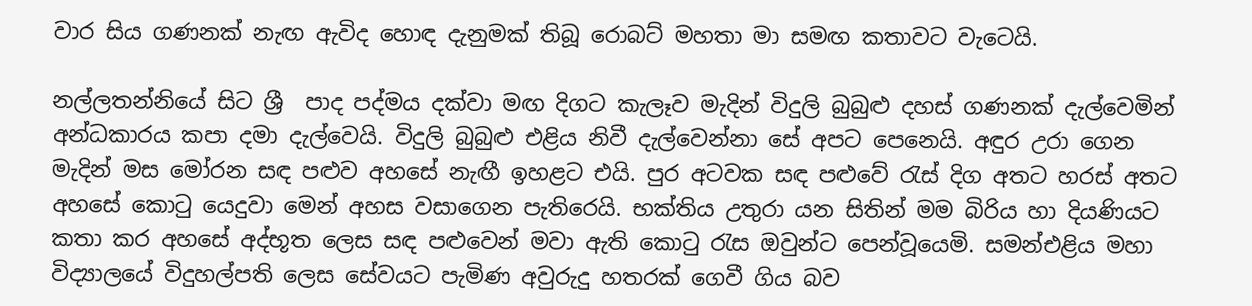වාර සිය ගණනක් නැඟ ඇවිද හොඳ දැනුමක් තිබූ රොබට් මහතා මා සමඟ කතාවට වැටෙයි.

නල්ලතන්නියේ සිට ශ්‍රී  පාද පද්මය දක්වා මඟ දිගට කැලෑව මැදින් විදුලි බුබුළු දහස් ගණනක් දැල්වෙමින් අන්ධකාරය කපා දමා දැල්වෙයි. විදුලි බුබුළු එළිය නිවී දැල්වෙන්නා සේ අපට පෙනෙයි. අඳුර උරා ගෙන මැදින් මස මෝරන සඳ පළුව අහසේ නැඟී ඉහළට එයි. පුර අටවක සඳ පළුවේ රැස් දිග අතට හරස් අතට අහසේ කොටු යෙදුවා මෙන් අහස වසාගෙන පැතිරෙයි. භක්තිය උතුරා යන සිතින් මම බිරිය හා දියණියට කතා කර අහසේ අද්භූත ලෙස සඳ පළුවෙන් මවා ඇති කොටු රැස ඔවුන්ට පෙන්වූයෙමි. සමන්එළිය මහා විද්‍යාලයේ විදුහල්පති ලෙස සේවයට පැමිණ අවුරුදු හතරක් ගෙවී ගිය බව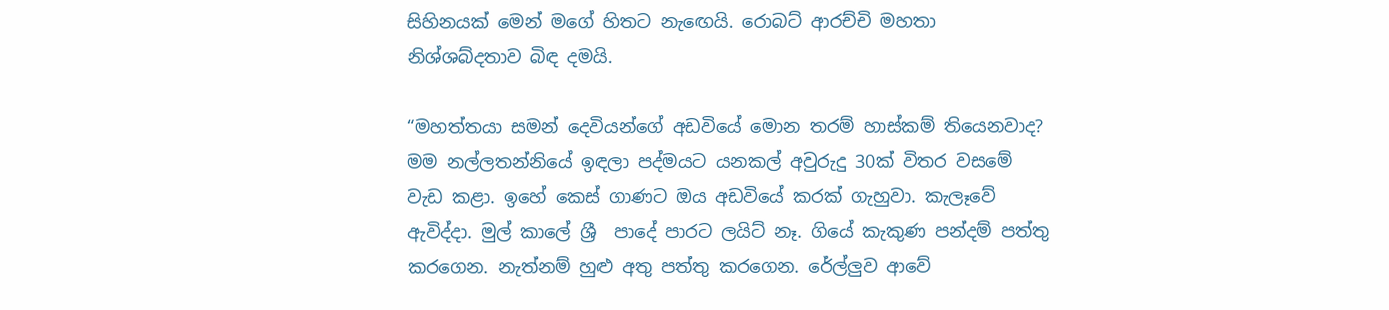සිහිනයක් මෙන් මගේ හිතට නැඟෙයි. රොබට් ආරච්චි මහතා නිශ්ශබ්දතාව බිඳ දමයි.

“මහත්තයා සමන් දෙවියන්ගේ අඩවියේ මොන තරම් හාස්කම් තියෙනවාද? මම නල්ලතන්නියේ ඉඳලා පද්මයට යනකල් අවුරුදු 30ක් විතර වසමේ වැඩ කළා. ඉහේ කෙස් ගාණට ඔය අඩවියේ කරක් ගැහුවා. කැලෑවේ ඇවිද්දා. මුල් කාලේ ශ්‍රී  පාදේ පාරට ලයිට් නෑ. ගියේ කැකුණ පන්දම් පත්තු කරගෙන. නැත්නම් හුළු අතු පත්තු කරගෙන. රේල්ලුව ආවේ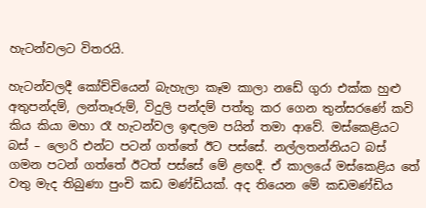හැටන්වලට විතරයි.

හැටන්වලදී කෝච්චියෙන් බැහැලා කෑම කාලා නඩේ ගුරා එක්ක හුළු අතුපන්දම්, ලන්තෑරුම්, විදුලි පන්දම් පත්තු කර ගෙන තුන්සරණේ කවි කිය කියා මහා රෑ හැටන්වල ඉඳලම පයින් තමා ආවේ. මස්කෙළියට බස් – ලොරි එන්ට පටන් ගත්තේ ඊට පස්සේ. නල්ලතන්නියට බස් ගමන පටන් ගත්තේ ඊටත් පස්සේ මේ ළඟදී. ඒ කාලයේ මස්කෙළිය තේ වතු මැද තිබුණා පුංචි කඩ මණ්ඩියක්. අද තියෙන මේ කඩමණ්ඩිය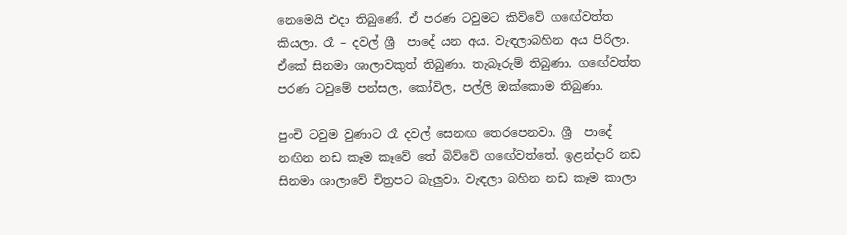නෙමෙයි එදා තිබුණේ. ඒ පරණ ටවුමට කිව්වේ ගඟේවත්ත කියලා. රෑ – දවල් ශ්‍රී  පාදේ යන අය. වැඳලාබහින අය පිරිලා. ඒකේ සිනමා ශාලාවකුත් තිබුණා. තැබෑරුම් තිබුණා. ගඟේවත්ත පරණ ටවුමේ පන්සල, කෝවිල, පල්ලි ඔක්කොම තිබුණා.

පුංචි ටවුම වුණාට රෑ දවල් සෙනඟ තෙරපෙනවා. ශ්‍රී  පාදේ නඟින නඩ කෑම කෑවේ තේ බිව්වේ ගඟේවත්තේ. ඉළන්දාරි නඩ සිනමා ශාලාවේ චිත්‍රපට බැලුවා. වැඳලා බහින නඩ කෑම කාලා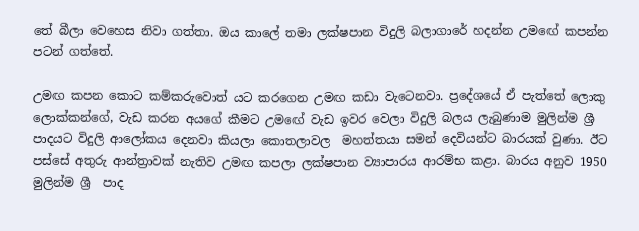තේ බීලා වෙහෙස නිවා ගත්තා. ඔය කාලේ තමා ලක්ෂපාන විදුලි බලාගාරේ හදන්න උමඟේ කපන්න පටන් ගත්තේ.

උමඟ කපන කොට කම්කරුවොත් යට කරගෙන උමඟ කඩා වැටෙනවා. ප්‍රදේශයේ ඒ පැත්තේ ලොකු ලොක්කන්ගේ, වැඩ කරන අයගේ කීමට උමඟේ වැඩ ඉවර වෙලා විදුලි බලය ලැබුණාම මුලින්ම ශ්‍රී  පාදයට විදුලි ආලෝකය දෙනවා කියලා කොතලාවල  මහත්තයා සමන් දෙවියන්ට බාරයක් වුණා. ඊට පස්සේ අතුරු ආන්ත්‍රාවක් නැතිව උමඟ කපලා ලක්ෂපාන ව්‍යාපාරය ආරම්භ කළා. බාරය අනුව 1950 මුලින්ම ශ්‍රී  පාද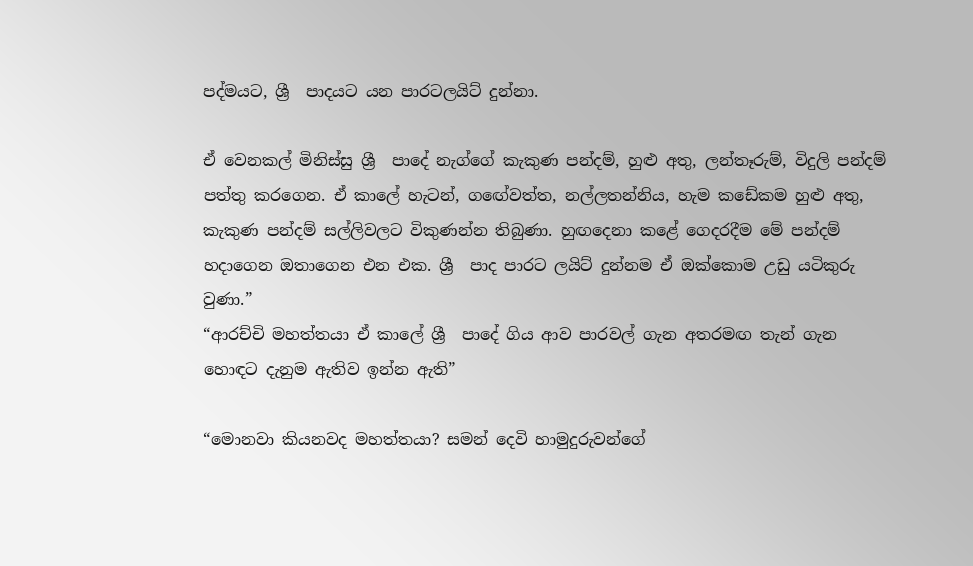පද්මයට, ශ්‍රී  පාදයට යන පාරටලයිට් දුන්නා.

ඒ වෙනකල් මිනිස්සු ශ්‍රී  පාදේ නැග්ගේ කැකුණ පන්දම්, හුළු අතු, ලන්තෑරුම්, විදුලි පන්දම් පත්තු කරගෙන. ඒ කාලේ හැටන්, ගඟේවත්ත, නල්ලතන්නිය, හැම කඩේකම හුළු අතු, කැකුණ පන්දම් සල්ලිවලට විකුණන්න තිබුණා. හුඟදෙනා කළේ ගෙදරදීම මේ පන්දම් හදාගෙන ඔතාගෙන එන එක. ශ්‍රී  පාද පාරට ලයිට් දුන්නම ඒ ඔක්කොම උඩු යටිකුරු වුණා.”
“ආරච්චි මහත්තයා ඒ කාලේ ශ්‍රී  පාදේ ගිය ආව පාරවල් ගැන අතරමඟ තැන් ගැන හොඳට දැනුම ඇතිව ඉන්න ඇති”

“මොනවා කියනවද මහත්තයා? සමන් දෙවි හාමුදුරුවන්ගේ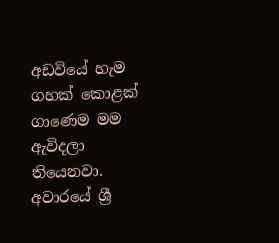අඩවියේ හැම ගහක් කොළක් ගාණෙම මම ඇවිදලා තියෙනවා. අවාරයේ ශ්‍රී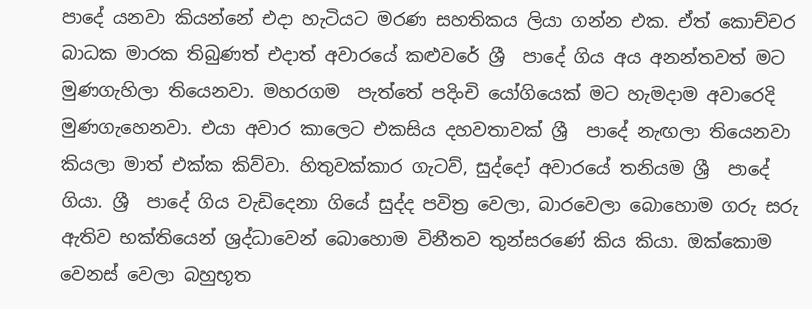පාදේ යනවා කියන්නේ එදා හැටියට මරණ සහතිකය ලියා ගන්න එක. ඒත් කොච්චර බාධක මාරක තිබුණත් එදාත් අවාරයේ කළුවරේ ශ්‍රී  පාදේ ගිය අය අනන්තවත් මට මුණගැහිලා තියෙනවා. මහරගම  පැත්තේ පදිංචි යෝගියෙක් මට හැමදාම අවාරෙදි මුණගැහෙනවා. එයා අවාර කාලෙට එකසිය දහවතාවක් ශ්‍රී  පාදේ නැඟලා තියෙනවා කියලා මාත් එක්ක කිව්වා. හිතුවක්කාර ගැටව්, සුද්දෝ අවාරයේ තනියම ශ්‍රී  පාදේ ගියා. ශ්‍රී  පාදේ ගිය වැඩිදෙනා ගියේ සුද්ද පවිත්‍ර වෙලා, බාරවෙලා බොහොම ගරු සරු ඇතිව භක්තියෙන් ශ්‍රද්ධාවෙන් බොහොම විනීතව තුන්සරණේ කිය කියා. ඔක්කොම වෙනස් වෙලා බහුභූත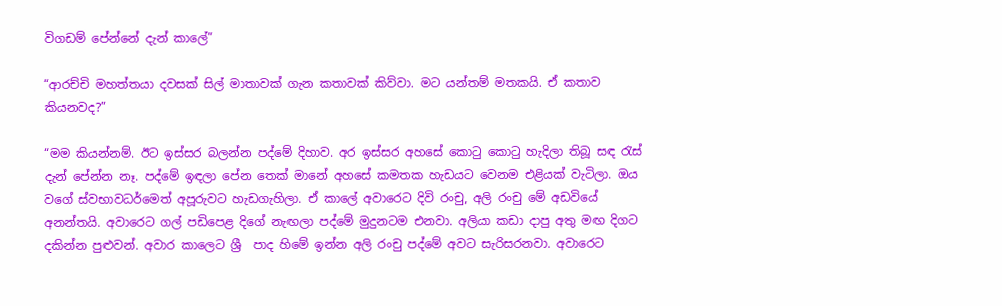විගඩම් පේන්නේ දැන් කාලේ”

“ආරච්චි මහත්තයා දවසක් සිල් මාතාවක් ගැන කතාවක් කිව්වා. මට යන්තම් මතකයි. ඒ කතාව කියනවද?”

“මම කියන්නම්. ඊට ඉස්සර බලන්න පද්මේ දිහාව. අර ඉස්සර අහසේ කොටු කොටු හැදිලා තිබූ සඳ රැස් දැන් පේන්න නෑ. පද්මේ ඉඳලා පේන තෙක් මානේ අහසේ කමතක හැඩයට වෙනම එළියක් වැටිලා. ඔය වගේ ස්වභාවධර්මෙත් අපූරුවට හැඩගැහිලා. ඒ කාලේ අවාරෙට දිවි රංචු, අලි රංචු මේ අඩවියේ අනන්තයි. අවාරෙට ගල් පඩිපෙළ දිගේ නැඟලා පද්මේ මුදුනටම එනවා. අලියා කඩා දාපු අතු මඟ දිගට දකින්න පුළුවන්. අවාර කාලෙට ශ්‍රී  පාද හිමේ ඉන්න අලි රංචු පද්මේ අවට සැරිසරනවා. අවාරෙට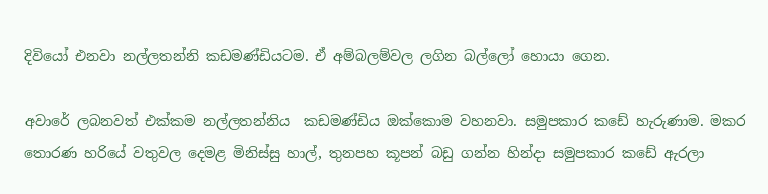දිවියෝ එනවා නල්ලතන්නි කඩමණ්ඩියටම. ඒ අම්බලම්වල ලගින බල්ලෝ හොයා ගෙන.

අවාරේ ලබනවත් එක්කම නල්ලතන්නිය  කඩමණ්ඩිය ඔක්කොම වහනවා. සමුපකාර කඩේ හැරුණාම. මකර තොරණ හරියේ වතුවල දෙමළ මිනිස්සු හාල්, තුනපහ කූපන් බඩු ගන්න හින්දා සමුපකාර කඩේ ඇරලා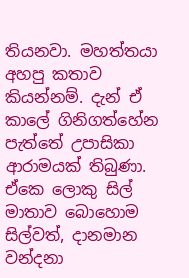තියනවා. මහත්තයා අහපු කතාව කියන්නම්. දැන් ඒ කාලේ ගිනිගත්හේන පැත්තේ උපාසිකා ආරාමයක් තිබුණා. ඒකෙ ලොකු සිල් මාතාව බොහොම සිල්වත්, දානමාන වන්දනා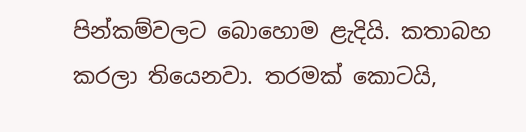පින්කම්වලට බොහොම ළැදියි. කතාබහ කරලා තියෙනවා. තරමක් කොටයි,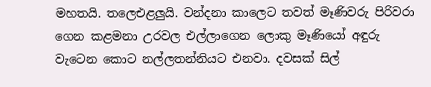මහතයි. තලෙඑළලුයි. වන්දනා කාලෙට තවත් මෑණිවරු පිරිවරා ගෙන කළමනා උරවල එල්ලාගෙන ලොකු මෑණියෝ අඳුරු වැටෙන කොට නල්ලතන්නියට එනවා. දවසක් සිල්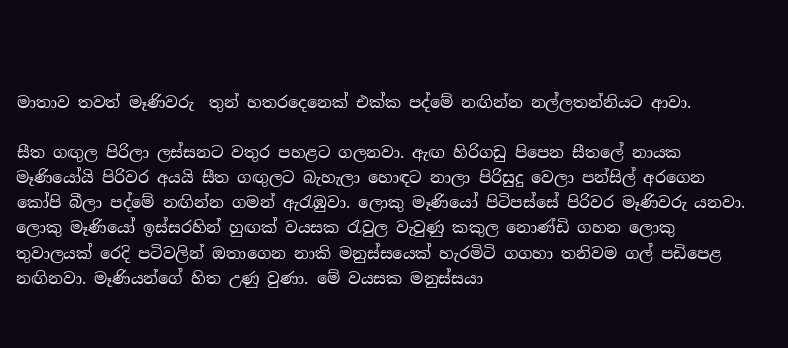මාතාව තවත් මෑණිවරු  තුන් හතරදෙනෙක් එක්ක පද්මේ නඟින්න නල්ලතන්නියට ආවා.

සීත ගඟුල පිරිලා ලස්සනට වතුර පහළට ගලනවා. ඇඟ හිරිගඩු පිපෙන සීතලේ නායක මෑණියෝයි පිරිවර අයයි සීත ගඟුලට බැහැලා හොඳට නාලා පිරිසුදු වෙලා පන්සිල් අරගෙන කෝපි බීලා පද්මේ නඟින්න ගමන් ඇරැඹුවා. ලොකු මෑණියෝ පිටිපස්සේ පිරිවර මෑණිවරු යනවා. ලොකු මෑණියෝ ඉස්සරහින් හුඟක් වයසක රැවුල වැවුණු කකුල නොණ්ඩි ගහන ලොකු තුවාලයක් රෙදි පටිවලින් ඔතාගෙන නාකි මනුස්සයෙක් හැරමිටි ගගහා තනිවම ගල් පඩිපෙළ නඟිනවා. මෑණියන්ගේ හිත උණු වුණා. මේ වයසක මනුස්සයා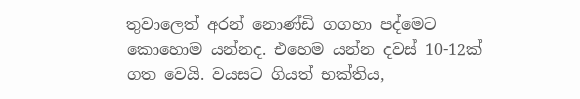තුවාලෙත් අරන් නොණ්ඩි ගගහා පද්මෙට කොහොම යන්නද. එහෙම යන්න දවස් 10-12ක් ගත වෙයි. වයසට ගියත් භක්තිය,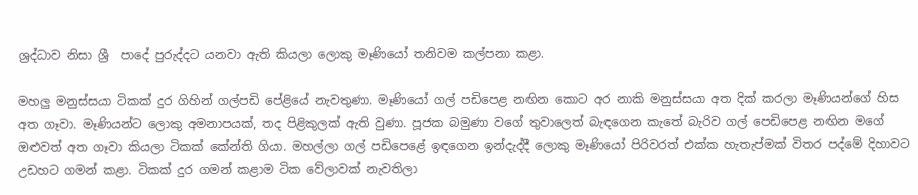ශ්‍රද්ධාව නිසා ශ්‍රී  පාදේ පුරුද්දට යනවා ඇති කියලා ලොකු මෑණියෝ තනිවම කල්පනා කළා.

මහලු මනුස්සයා ටිකක් දුර ගිහින් ගල්පඩි පේළියේ නැවතුණා. මෑණියෝ ගල් පඩිපෙළ නඟින කොට අර නාකි මනුස්සයා අත දික් කරලා මෑණියන්ගේ හිස අත ගෑවා. මෑණියන්ට ලොකු අමනාපයක්, තද පිළිකුලක් ඇති වුණා. පූජක බමුණා වගේ තුවාලෙත් බැඳගෙන කැතේ බැරිව ගල් පෙඩිපෙළ නඟින මගේ ඔළුවත් අත ගෑවා කියලා ටිකක් කේන්ති ගියා. මහල්ලා ගල් පඩිපෙළේ ඉඳගෙන ඉන්දැද්දී ලොකු මෑණියෝ පිරිවරත් එක්ක හැතැප්මක් විතර පද්මේ දිහාවට උඩහට ගමන් කළා. ටිකක් දුර ගමන් කළාම ටික වේලාවක් නැවතිලා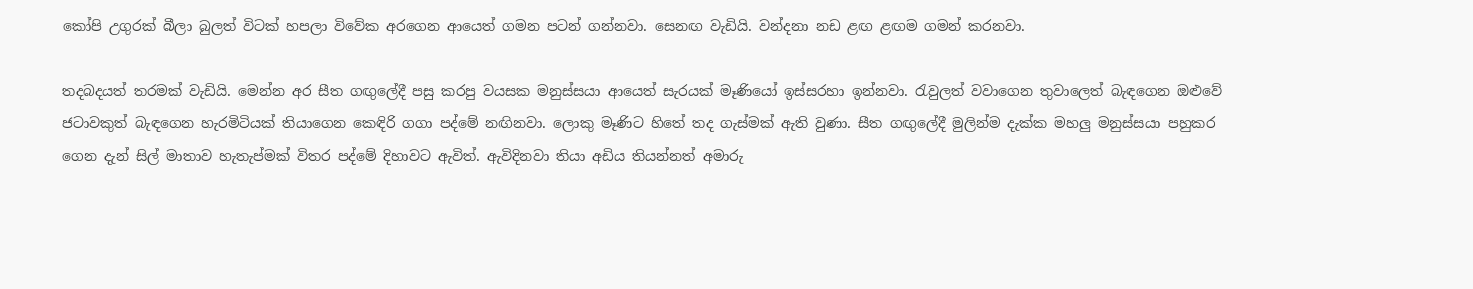කෝපි උගුරක් බීලා බුලත් විටක් හපලා විවේක අරගෙන ආයෙත් ගමන පටන් ගන්නවා. සෙනඟ වැඩියි. වන්දනා නඩ ළඟ ළඟම ගමන් කරනවා.

තදබදයත් තරමක් වැඩියි. මෙන්න අර සීත ගඟුලේදී පසු කරපු වයසක මනුස්සයා ආයෙත් සැරයක් මෑණියෝ ඉස්සරහා ඉන්නවා. රැවුලත් වවාගෙන තුවාලෙත් බැඳගෙන ඔළුවේ ජටාවකුත් බැඳගෙන හැරමිටියක් තියාගෙන කෙඳිරි ගගා පද්මේ නඟිනවා. ලොකු මෑණිට හිතේ තද ගැස්මක් ඇති වුණා. සීත ගඟුලේදී මුලින්ම දැක්ක මහලු මනුස්සයා පහුකර ගෙන දැන් සිල් මාතාව හැතැප්මක් විතර පද්මේ දිහාවට ඇවිත්. ඇවිදිනවා තියා අඩිය තියන්නත් අමාරු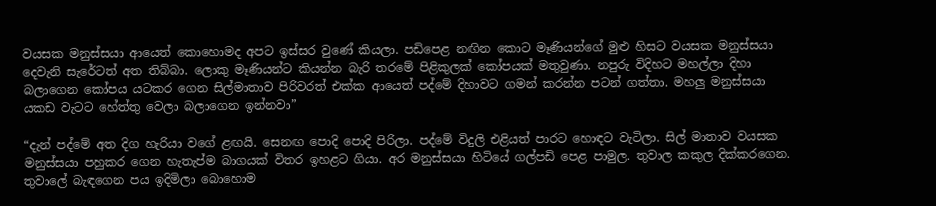වයසක මනුස්සයා ආයෙත් කොහොමද අපට ඉස්සර වුණේ කියලා. පඩිපෙළ නඟින කොට මෑණියන්ගේ මුළු හිසට වයසක මනුස්සයා දෙවැනි සැරේටත් අත තිබ්බා. ලොකු මෑණියන්ට කියන්න බැරි තරමේ පිළිකුලක් කෝපයක් මතුවුණා. නපුරු විදිහට මහල්ලා දිහා බලාගෙන කෝපය යටකර ගෙන සිල්මාතාව පිරිවරත් එක්ක ආයෙත් පද්මේ දිහාවට ගමන් කරන්න පටන් ගත්තා. මහලු මනුස්සයා යකඩ වැටට හේත්තු වෙලා බලාගෙන ඉන්නවා”

“දැන් පද්මේ අත දිග හැරියා වගේ ළඟයි. සෙනඟ පොදි පොදි පිරිලා. පද්මේ විදුලි එළියත් පාරට හොඳට වැටිලා. සිල් මාතාව වයසක මනුස්සයා පහුකර ගෙන හැතැප්ම බාගයක් විතර ඉහළට ගියා. අර මනුස්සයා හිටියේ ගල්පඩි පෙළ පාමුල. තුවාල කකුල දික්කරගෙන. තුවාලේ බැඳගෙන පය ඉදිමිලා බොහොම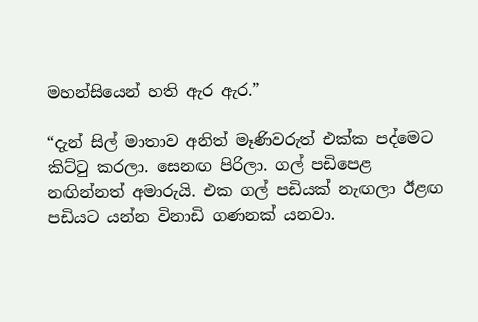මහන්සියෙන් හති ඇර ඇර.”

“දැන් සිල් මාතාව අනිත් මෑණිවරුත් එක්ක පද්මෙට කිට්ටු කරලා. සෙනඟ පිරිලා. ගල් පඩිපෙළ නඟින්නත් අමාරුයි. එක ගල් පඩියක් නැඟලා ඊළඟ පඩියට යන්න විනාඩි ගණනක් යනවා.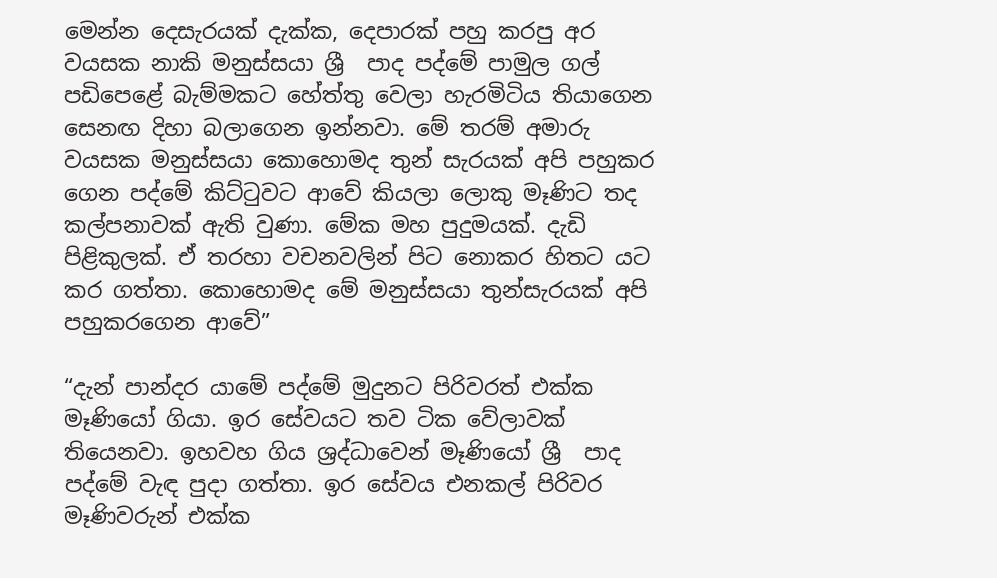මෙන්න දෙසැරයක් දැක්ක, දෙපාරක් පහු කරපු අර වයසක නාකි මනුස්සයා ශ්‍රී  පාද පද්මේ පාමුල ගල් පඩිපෙළේ බැම්මකට හේත්තු වෙලා හැරමිටිය තියාගෙන සෙනඟ දිහා බලාගෙන ඉන්නවා. මේ තරම් අමාරු වයසක මනුස්සයා කොහොමද තුන් සැරයක් අපි පහුකර ගෙන පද්මේ කිට්ටුවට ආවේ කියලා ලොකු මෑණිට තද කල්පනාවක් ඇති වුණා. මේක මහ පුදුමයක්. දැඩි පිළිකුලක්. ඒ තරහා වචනවලින් පිට නොකර හිතට යට කර ගත්තා. කොහොමද මේ මනුස්සයා තුන්සැරයක් අපි පහුකරගෙන ආවේ”

“දැන් පාන්දර යාමේ පද්මේ මුදුනට පිරිවරත් එක්ක මෑණියෝ ගියා. ඉර සේවයට තව ටික වේලාවක් තියෙනවා. ඉහවහ ගිය ශ්‍රද්ධාවෙන් මෑණියෝ ශ්‍රී  පාද පද්මේ වැඳ පුදා ගත්තා. ඉර සේවය එනකල් පිරිවර මෑණිවරුන් එක්ක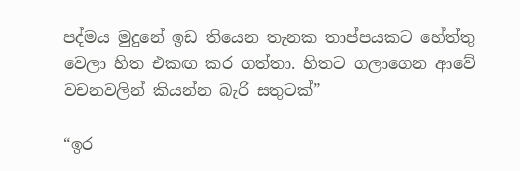පද්මය මුදුනේ ඉඩ තියෙන තැනක තාප්පයකට හේත්තු වෙලා හිත එකඟ කර ගත්තා. හිතට ගලාගෙන ආවේ වචනවලින් කියන්න බැරි සතුටක්”

“ඉර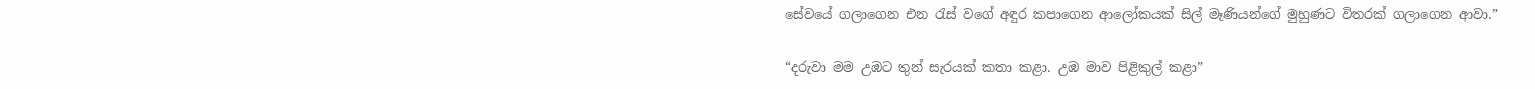සේවයේ ගලාගෙන එන රැස් වගේ අඳුර කපාගෙන ආලෝකයක් සිල් මෑණියන්ගේ මුහුණට විතරක් ගලාගෙන ආවා.”

“දරුවා මම උඹට තුන් සැරයක් කතා කළා. උඹ මාව පිළිකුල් කළා”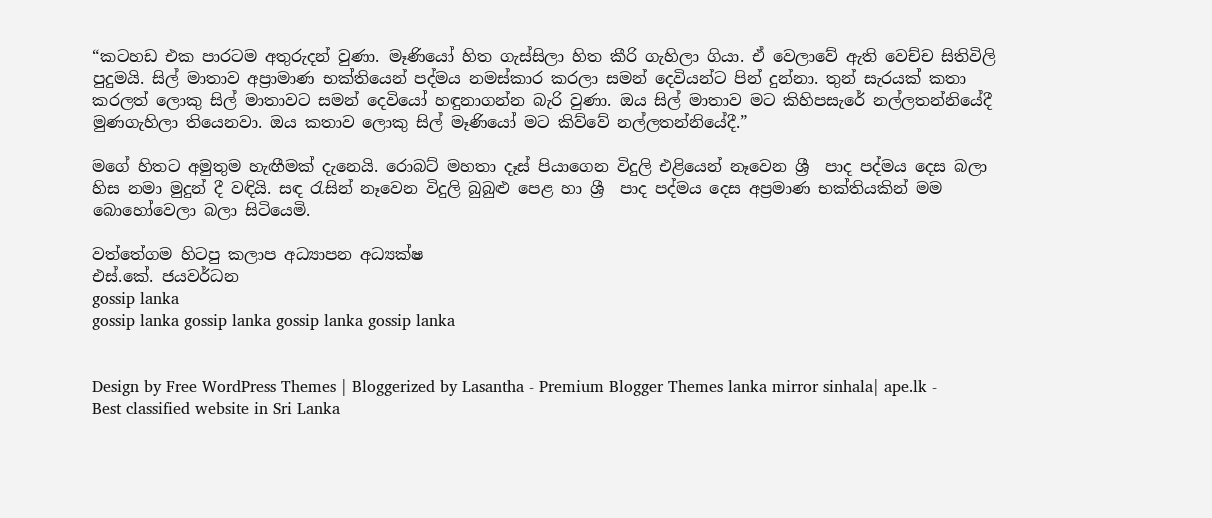“කටහඩ එක පාරටම අතුරුදන් වුණා. මෑණියෝ හිත ගැස්සිලා හිත කීරි ගැහිලා ගියා. ඒ වෙලාවේ ඇති වෙච්ච සිතිවිලි පුදුමයි. සිල් මාතාව අප්‍රාමාණ භක්තියෙන් පද්මය නමස්කාර කරලා සමන් දෙවියන්ට පින් දුන්නා. තුන් සැරයක් කතා කරලත් ලොකු සිල් මාතාවට සමන් දෙවියෝ හඳුනාගන්න බැරි වුණා. ඔය සිල් මාතාව මට කිහිපසැරේ නල්ලතන්නියේදී මුණගැහිලා තියෙනවා. ඔය කතාව ලොකු සිල් මෑණියෝ මට කිව්වේ නල්ලතන්නියේදී.”

මගේ හිතට අමුතුම හැඟීමක් දැනෙයි. රොබට් මහතා දෑස් පියාගෙන විදුලි එළියෙන් නෑවෙන ශ්‍රී  පාද පද්මය දෙස බලා හිස නමා මුදුන් දී වඳියි. සඳ රැසින් නෑවෙන විදුලි බුබුළු පෙළ හා ශ්‍රී  පාද පද්මය දෙස අප්‍රමාණ භක්තියකින් මම බොහෝවෙලා බලා සිටියෙමි.

වත්තේගම හිටපු කලාප අධ්‍යාපන අධ්‍යක්ෂ
එස්.කේ. ජයවර්ධන
gossip lanka
gossip lanka gossip lanka gossip lanka gossip lanka


Design by Free WordPress Themes | Bloggerized by Lasantha - Premium Blogger Themes lanka mirror sinhala| ape.lk - Best classified website in Sri Lanka